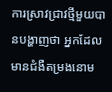ការស្រាវជ្រាវថ្មីមួយបានបង្ហាញថា អ្នកដែលមានជំងឺតម្រងនោម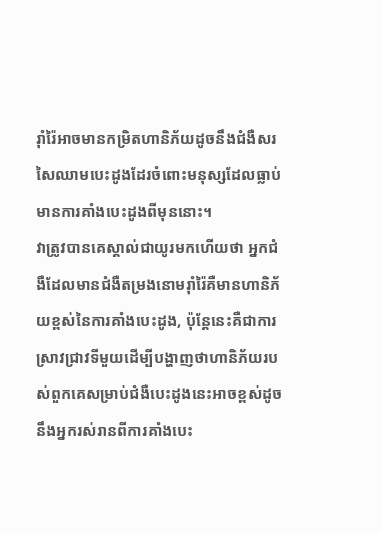រ៉ាំរ៉ៃអាចមានកម្រិតហានិភ័យដូចនឹងជំងឺសរសៃឈាមបេះដូងដែរចំពោះមនុស្សដែលធ្លាប់មានការគាំងបេះដូងពីមុននោះ។
វាត្រូវបានគេស្គាល់ជាយូរមកហើយថា អ្នកជំងឺដែលមានជំងឺតម្រងនោមរ៉ាំរ៉ៃគឺមានហានិភ័យខ្ពស់នៃការគាំងបេះដូង, ប៉ុន្តែនេះគឺជាការស្រាវជ្រាវទីមួយដើម្បីបង្ហាញថាហានិភ័យរបស់ពួកគេសម្រាប់ជំងឺបេះដូងនេះអាចខ្ពស់ដូចនឹងអ្នករស់រានពីការគាំងបេះ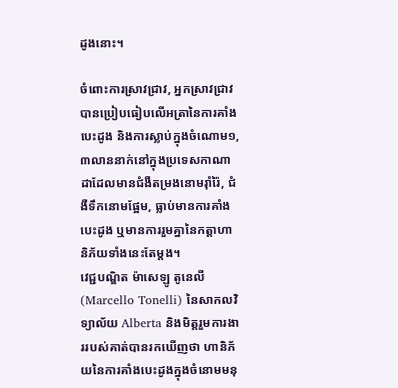ដូងនោះ។

ចំពោះការស្រាវជ្រាវ, អ្នកស្រាវជ្រាវបានប្រៀបធៀបលើអត្រានៃការគាំងបេះដូង និងការស្លាប់ក្នុងចំណោម១,៣លាននាក់នៅក្នុងប្រទេសកាណាដាដែលមានជំងឺតម្រងនោមរ៉ាំរ៉ៃ, ជំងឺទឹកនោមផ្អែម, ធ្លាប់មានការគាំងបេះដូង ឬមានការរួមគ្នានៃកត្តាហានិភ័យទាំងនេះតែម្តង។
វេជ្ជបណ្ឌិត ម៉ាសេឡូ តូនេលី(Marcello Tonelli) នៃសាកលវិទ្យាល័យ Alberta និងមិត្តរួមការងាររបស់គាត់បានរកឃើញថា ហានិភ័យនៃការគាំងបេះដូងក្នុងចំនោមមនុ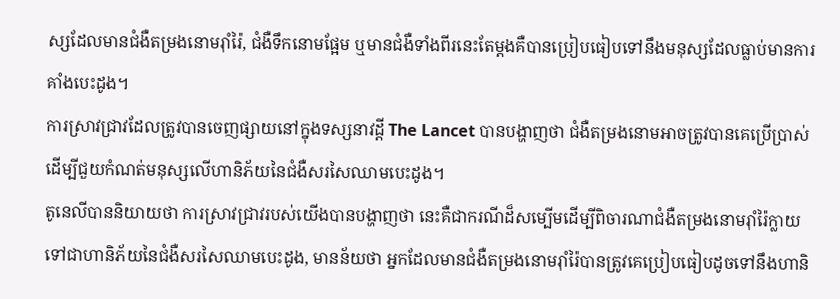ស្សដែលមានជំងឺតម្រងនោមរ៉ាំរ៉ៃ, ជំងឺទឹកនោមផ្អែម ឬមានជំងឺទាំងពីរនេះតែម្តងគឺបានប្រៀបធៀបទៅនឹងមនុស្សដែលធ្លាប់មានការគាំងបេះដូង។
ការស្រាវជ្រាវដែលត្រូវបានចេញផ្សាយនៅក្នុងទស្សនាវដ្តី The Lancet បានបង្ហាញថា ជំងឺតម្រងនោមអាចត្រូវបានគេប្រើប្រាស់ដើម្បីជួយកំណត់មនុស្សលើហានិភ័យនៃជំងឺសរសៃឈាមបេះដូង។
តូនេលីបាននិយាយថា ការស្រាវជ្រាវរបស់យើងបានបង្ហាញថា នេះគឺជាករណីដ៏សម្បើមដើម្បីពិចារណាជំងឺតម្រងនោមរ៉ាំរ៉ៃក្លាយទៅជាហានិភ័យនៃជំងឺសរសៃឈាមបេះដូង, មានន័យថា អ្នកដែលមានជំងឺតម្រងនោមរ៉ាំរ៉ៃបានត្រូវគេប្រៀបធៀបដូចទៅនឹងហានិ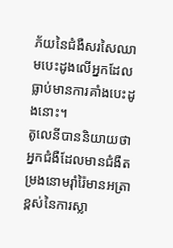ភ័យនៃជំងឺសរសៃឈាមបេះដូងលើអ្នកដែលធ្លាប់មានការគាំងបេះដូងនោះ។
តូលេនីបាននិយាយថា អ្នកជំងឺដែលមានជំងឺតម្រងនោមរ៉ាំរ៉ៃមានអត្រាខ្ពស់នៃការស្លា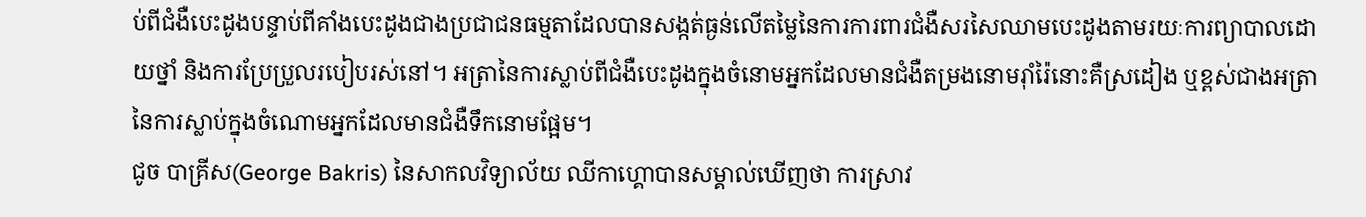ប់ពីជំងឺបេះដូងបន្ទាប់ពីគាំងបេះដូងជាងប្រជាជនធម្មតាដែលបានសង្កត់ធ្ងន់លើតម្លៃនៃការការពារជំងឺសរសៃឈាមបេះដូងតាមរយៈការព្យាបាលដោយថ្នាំ និងការប្រែប្រួលរបៀបរស់នៅ។ អត្រានៃការស្លាប់ពីជំងឺបេះដូងក្នុងចំនោមអ្នកដែលមានជំងឺតម្រងនោមរ៉ាំរ៉ៃនោះគឺស្រដៀង ឬខ្ពស់ជាងអត្រានៃការស្លាប់ក្នុងចំណោមអ្នកដែលមានជំងឺទឹកនោមផ្អែម។
ជូច បាគ្រីស(George Bakris) នៃសាកលវិទ្យាល័យ ឈីកាហ្គោបានសម្គាល់ឃើញថា ការស្រាវ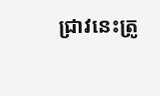ជ្រាវនេះត្រូ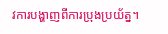វការបង្ហាញពីការប្រុងប្រយ័ត្ន។